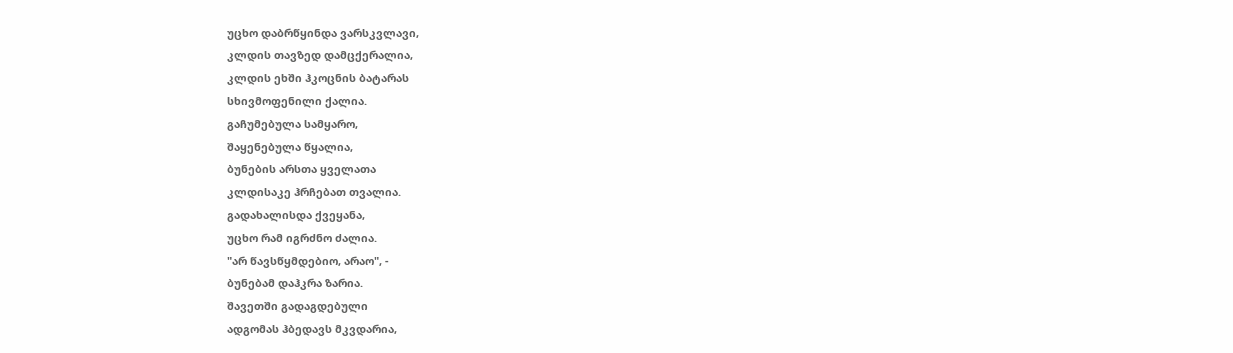უცხო დაბრწყინდა ვარსკვლავი,
კლდის თავზედ დამცქერალია,
კლდის ეხში ჰკოცნის ბატარას
სხივმოფენილი ქალია.
გაჩუმებულა სამყარო,
შაყენებულა წყალია,
ბუნების არსთა ყველათა
კლდისაკე ჰრჩებათ თვალია.
გადახალისდა ქვეყანა,
უცხო რამ იგრძნო ძალია.
"არ წავსწყმდებიო, არაო", -
ბუნებამ დაჰკრა ზარია.
შავეთში გადაგდებული
ადგომას ჰბედავს მკვდარია,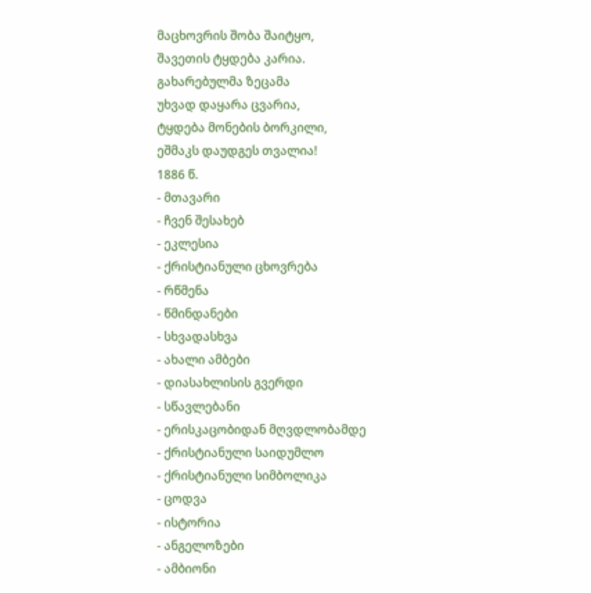მაცხოვრის შობა შაიტყო,
შავეთის ტყდება კარია.
გახარებულმა ზეცამა
უხვად დაყარა ცვარია,
ტყდება მონების ბორკილი,
ეშმაკს დაუდგეს თვალია!
1886 წ.
- მთავარი
- ჩვენ შესახებ
- ეკლესია
- ქრისტიანული ცხოვრება
- რწმენა
- წმინდანები
- სხვადასხვა
- ახალი ამბები
- დიასახლისის გვერდი
- სწავლებანი
- ერისკაცობიდან მღვდლობამდე
- ქრისტიანული საიდუმლო
- ქრისტიანული სიმბოლიკა
- ცოდვა
- ისტორია
- ანგელოზები
- ამბიონი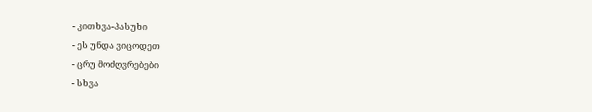- კითხვა-პასუხი
- ეს უნდა ვიცოდეთ
- ცრუ მოძღვრებები
- სხვა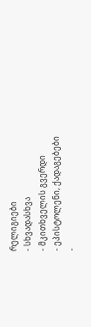რელიგიები
- სხვადასხვა
- მკითხველის გვერდი
- ეპისტოლენი, ქადაგებები
-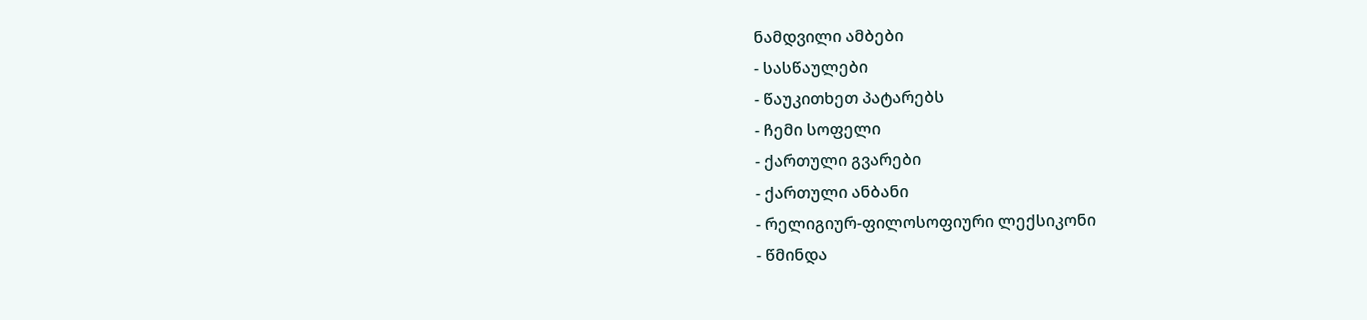ნამდვილი ამბები
- სასწაულები
- წაუკითხეთ პატარებს
- ჩემი სოფელი
- ქართული გვარები
- ქართული ანბანი
- რელიგიურ-ფილოსოფიური ლექსიკონი
- წმინდა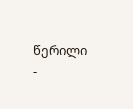წერილი
-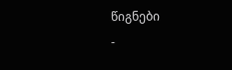წიგნები
-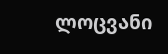ლოცვანი